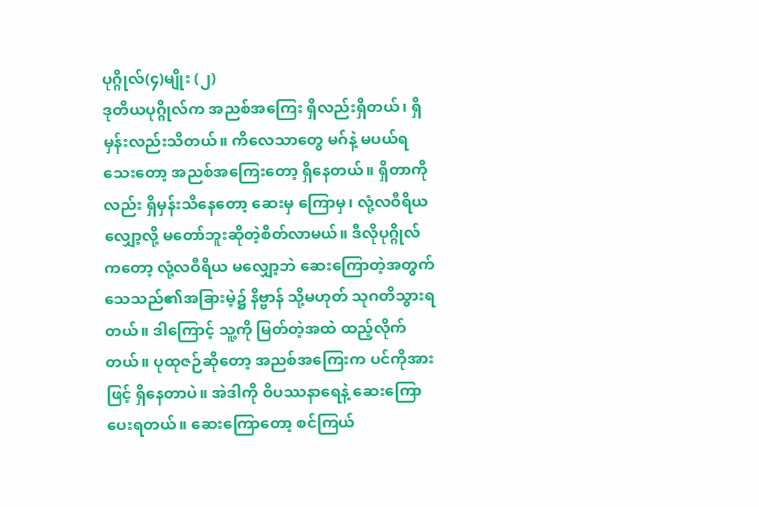ပုဂ္ဂိုလ်(၄)မျိုး (၂)
ဒုတိယပုဂ္ဂိုလ်က အညစ်အကြေး ရှိလည်းရှိတယ်၊ ရှိမှန်းလည်းသိတယ်။ ကိလေသာတွေ မဂ်နဲ့ မပယ်ရသေးတော့ အညစ်အကြေးတော့ ရှိနေတယ်။ ရှိတာကိုလည်း ရှိမှန်းသိနေတော့ ဆေးမှ ကြောမှ၊ လုံ့လဝီရိယလျှော့လို့ မတော်ဘူးဆိုတဲ့စိတ်လာမယ်။ ဒီလိုပုဂ္ဂိုလ်ကတော့ လုံ့လဝီရိယ မလျှော့ဘဲ ဆေးကြောတဲ့အတွက် သေသည်၏အခြားမဲ့၌ နိဗ္ဗာန် သို့မဟုတ် သုဂတိသွားရတယ်။ ဒါကြောင့် သူ့ကို မြတ်တဲ့အထဲ ထည့်လိုက်တယ်။ ပုထုဇဉ်ဆိုတော့ အညစ်အကြေးက ပင်ကိုအားဖြင့် ရှိနေတာပဲ။ အဲဒါကို ဝိပဿနာရေနဲ့ ဆေးကြောပေးရတယ်။ ဆေးကြောတော့ စင်ကြယ်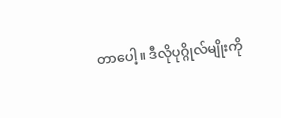တာပေါ့။ ဒီလိုပုဂ္ဂိုလ်မျိုးကို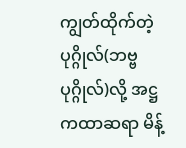ကျွတ်ထိုက်တဲ့ပုဂ္ဂိုလ်(ဘဗ္ဗပုဂ္ဂိုလ်)လို့ အဋ္ဌကထာဆရာ မိန့်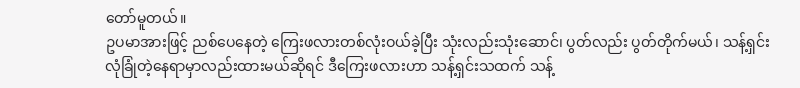တော်မူတယ်။
ဥပမာအားဖြင့် ညစ်ပေနေတဲ့ ကြေးဖလားတစ်လုံးဝယ်ခဲ့ပြီး သုံးလည်းသုံးဆောင်၊ ပွတ်လည်း ပွတ်တိုက်မယ်၊ သန့်ရှင်းလုံခြုံတဲ့နေရာမှာလည်းထားမယ်ဆိုရင် ဒီကြေးဖလားဟာ သန့်ရှင်းသထက် သန့်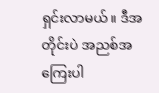ရှင်းလာမယ်။ ဒီအတိုင်းပဲ အညစ်အကြေးပါ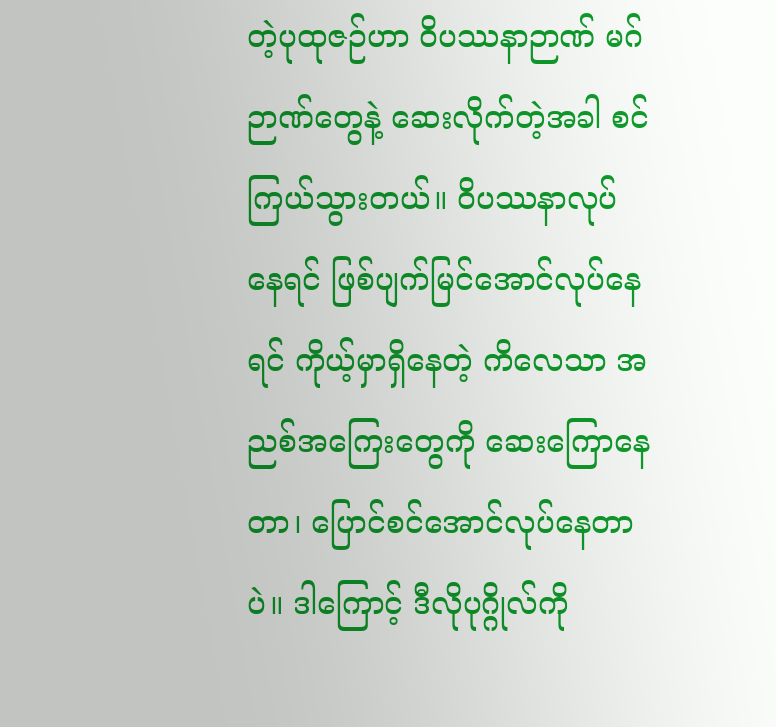တဲ့ပုထုဇဉ်ဟာ ဝိပဿနာဉာဏ် မဂ်ဉာဏ်တွေနဲ့ ဆေးလိုက်တဲ့အခါ စင်ကြယ်သွားတယ်။ ဝိပဿနာလုပ်နေရင် ဖြစ်ပျက်မြင်အောင်လုပ်နေရင် ကိုယ့်မှာရှိနေတဲ့ ကိလေသာ အညစ်အကြေးတွေကို ဆေးကြောနေတာ၊ ပြောင်စင်အောင်လုပ်နေတာပဲ။ ဒါကြောင့် ဒီလိုပုဂ္ဂိုလ်ကို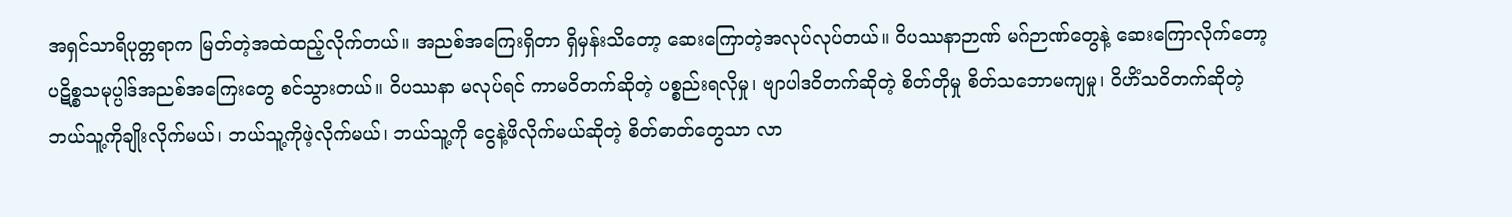အရှင်သာရိပုတ္တရာက မြတ်တဲ့အထဲထည့်လိုက်တယ်။ အညစ်အကြေးရှိတာ ရှိမှန်းသိတော့ ဆေးကြောတဲ့အလုပ်လုပ်တယ်။ ဝိပဿနာဉာဏ် မဂ်ဉာဏ်တွေနဲ့ ဆေးကြောလိုက်တော့ ပဋိစ္စသမုပ္ပါဒ်အညစ်အကြေးတွေ စင်သွားတယ်။ ဝိပဿနာ မလုပ်ရင် ကာမဝိတက်ဆိုတဲ့ ပစ္စည်းရလိုမှု၊ ဗျာပါဒဝိတက်ဆိုတဲ့ စိတ်တိုမှု စိတ်သဘောမကျမှု၊ ဝိဟိံသဝိတက်ဆိုတဲ့ ဘယ်သူ့ကိုချိုးလိုက်မယ်၊ ဘယ်သူ့ကိုဖဲ့လိုက်မယ်၊ ဘယ်သူ့ကို ငွေနဲ့ဖိလိုက်မယ်ဆိုတဲ့ စိတ်ဓာတ်တွေသာ လာ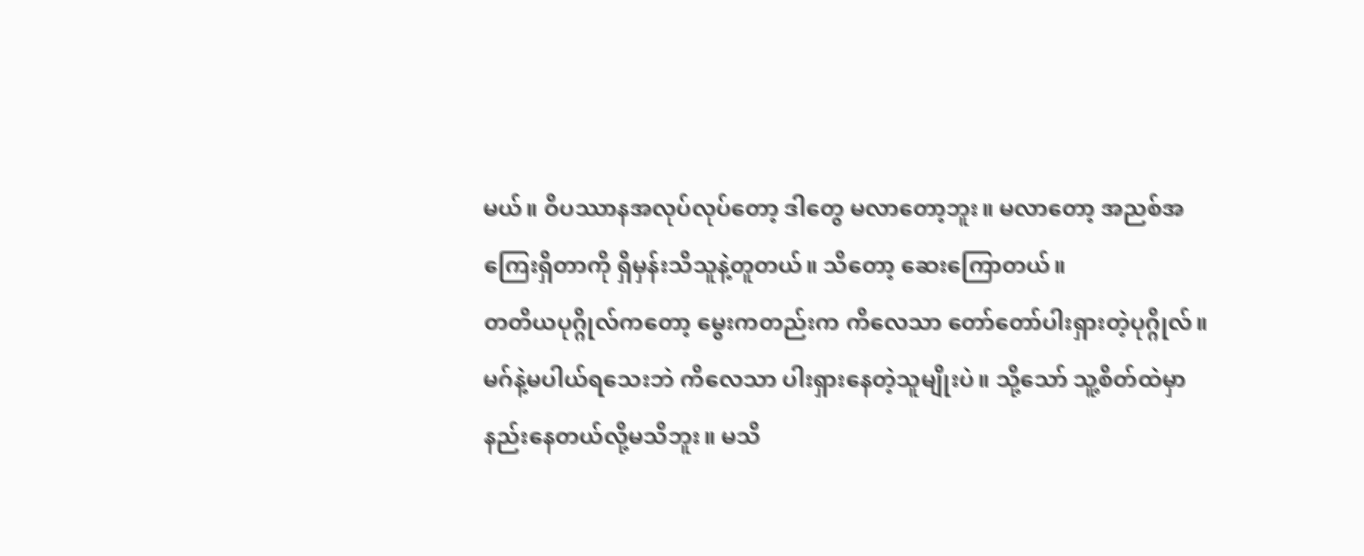မယ်။ ဝိပဿာနအလုပ်လုပ်တော့ ဒါတွေ မလာတော့ဘူး။ မလာတော့ အညစ်အကြေးရှိတာကို ရှိမှန်းသိသူနဲ့တူတယ်။ သိတော့ ဆေးကြောတယ်။
တတိယပုဂ္ဂိုလ်ကတော့ မွေးကတည်းက ကိလေသာ တော်တော်ပါးရှားတဲ့ပုဂ္ဂိုလ်။ မဂ်နဲ့မပါယ်ရသေးဘဲ ကိလေသာ ပါးရှားနေတဲ့သူမျိုးပဲ။ သို့သော် သူ့စိတ်ထဲမှာ နည်းနေတယ်လို့မသိဘူး။ မသိ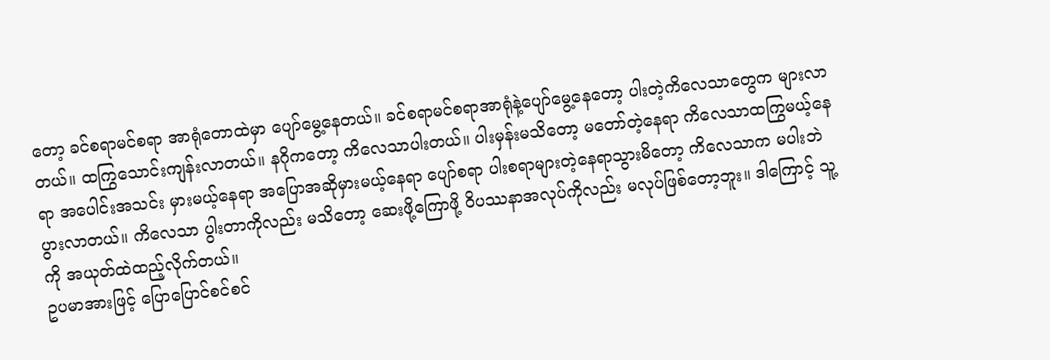တော့ ခင်စရာမင်စရာ အာရုံတောထဲမှာ ပျော်မွေ့နေတယ်။ ခင်စရာမင်စရာအာရုံနဲ့ပျော်မွေ့နေတော့ ပါးတဲ့ကိလေသာတွေက များလာတယ်။ ထကြွသောင်းကျန်းလာတယ်။ နဂိုကတော့ ကိလေသာပါးတယ်။ ပါးမှန်းမသိတော့ မတော်တဲ့နေရာ ကိလေသာထကြွမယ့်နေရာ အပေါင်းအသင်း မှားမယ့်နေရာ အပြောအဆိုမှားမယ့်နေရာ ပျော်စရာ ပါးစရာများတဲ့နေရာသွားမိတော့ ကိလေသာက မပါးဘဲ ပွားလာတယ်။ ကိလေသာ ပွါးတာကိုလည်း မသိတော့ ဆေးဖို့ကြောဖို့ ဝိပဿနာအလုပ်ကိုလည်း မလုပ်ဖြစ်တော့ဘူး။ ဒါကြောင့် သူ့ကို အယုတ်ထဲထည့်လိုက်တယ်။
ဥပမာအားဖြင့် ပြောပြောင်စင်စင်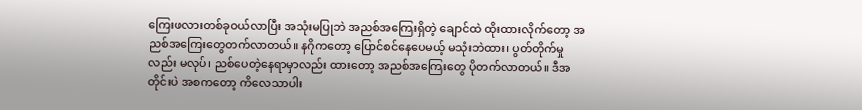ကြေးဖလားတစ်ခုဝယ်လာပြီး အသုံးမပြုဘဲ အညစ်အကြေးရှိတဲ့ ချောင်ထဲ ထိုးထားလိုက်တော့ အညစ်အကြေးတွေတက်လာတယ်။ နဂိုကတော့ ပြောင်စင်နေပေမယ့် မသုံးဘဲထား၊ ပွတ်တိုက်မှုလည်း မလုပ်၊ ညစ်ပေတဲ့နေရာမှာလည်း ထားတော့ အညစ်အကြေးတွေ ပိုတက်လာတယ်။ ဒီအတိုင်းပဲ အစကတော့ ကိလေသာပါး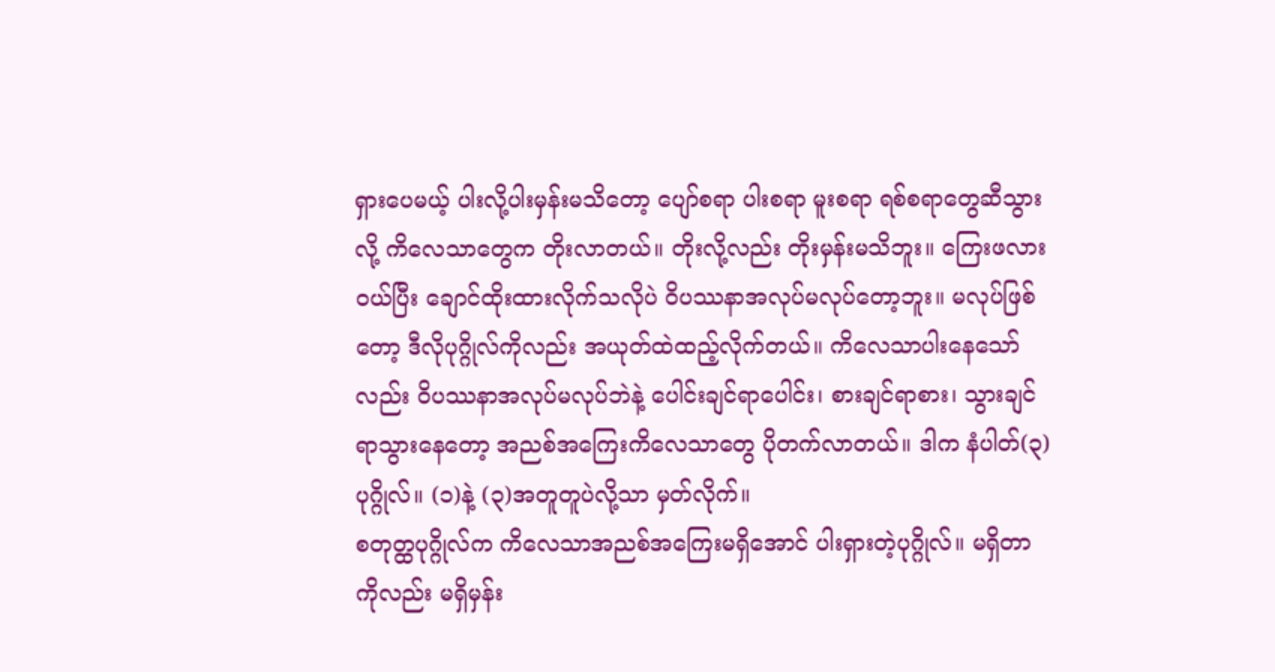ရှားပေမယ့် ပါးလို့ပါးမှန်းမသိတော့ ပျော်စရာ ပါးစရာ မူးစရာ ရစ်စရာတွေဆီသွားလို့ ကိလေသာတွေက တိုးလာတယ်။ တိုးလို့လည်း တိုးမှန်းမသိဘူး။ ကြေးဖလားဝယ်ပြီး ချောင်ထိုးထားလိုက်သလိုပဲ ဝိပဿနာအလုပ်မလုပ်တော့ဘူး။ မလုပ်ဖြစ်တော့ ဒီလိုပုဂ္ဂိုလ်ကိုလည်း အယုတ်ထဲထည့်လိုက်တယ်။ ကိလေသာပါးနေသော်လည်း ဝိပဿနာအလုပ်မလုပ်ဘဲနဲ့ ပေါင်းချင်ရာပေါင်း၊ စားချင်ရာစား၊ သွားချင်ရာသွားနေတော့ အညစ်အကြေးကိလေသာတွေ ပိုတက်လာတယ်။ ဒါက နံပါတ်(၃) ပုဂ္ဂိုလ်။ (၁)နဲ့ (၃)အတူတူပဲလို့သာ မှတ်လိုက်။
စတုတ္ထပုဂ္ဂိုလ်က ကိလေသာအညစ်အကြေးမရှိအောင် ပါးရှားတဲ့ပုဂ္ဂိုလ်။ မရှိတာကိုလည်း မရှိမှန်း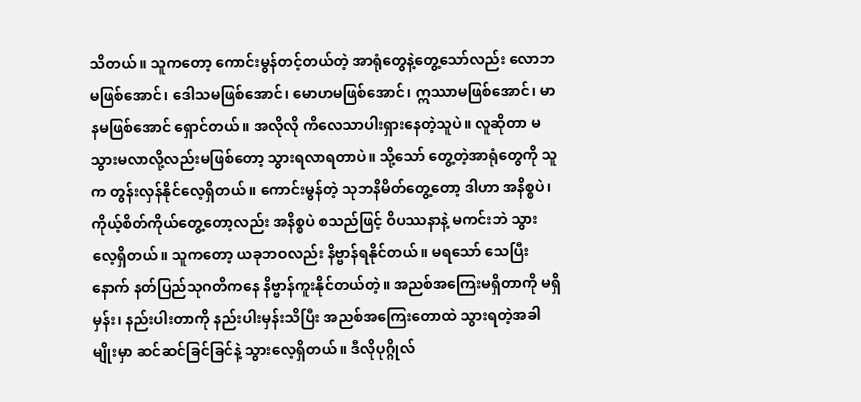သိတယ်။ သူကတော့ ကောင်းမွန်တင့်တယ်တဲ့ အာရုံတွေနဲ့တွေ့သော်လည်း လောဘမဖြစ်အောင်၊ ဒေါသမဖြစ်အောင်၊ မောဟမဖြစ်အောင်၊ ဣဿာမဖြစ်အောင်၊ မာနမဖြစ်အောင် ရှောင်တယ်။ အလိုလို ကိလေသာပါးရှားနေတဲ့သူပဲ။ လူဆိုတာ မသွားမလာလို့လည်းမဖြစ်တော့ သွားရလာရတာပဲ။ သို့သော် တွေ့တဲ့အာရုံတွေကို သူက တွန်းလှန်နိုင်လေ့ရှိတယ်။ ကောင်းမွန်တဲ့ သုဘနိမိတ်တွေ့တော့ ဒါဟာ အနိစ္စပဲ၊ ကိုယ့်စိတ်ကိုယ်တွေ့တော့လည်း အနိစ္စပဲ စသည်ဖြင့် ဝိပဿနာနဲ့ မကင်းဘဲ သွားလေ့ရှိတယ်။ သူကတော့ ယခုဘဝလည်း နိဗ္ဗာန်ရနိုင်တယ်။ မရသော် သေပြီးနောက် နတ်ပြည်သုဂတိကနေ နိဗ္ဗာန်ကူးနိုင်တယ်တဲ့။ အညစ်အကြေးမရှိတာကို မရှိမှန်း၊ နည်းပါးတာကို နည်းပါးမှန်းသိပြီး အညစ်အကြေးတောထဲ သွားရတဲ့အခါမျိုးမှာ ဆင်ဆင်ခြင်ခြင်နဲ့ သွားလေ့ရှိတယ်။ ဒီလိုပုဂ္ဂိုလ်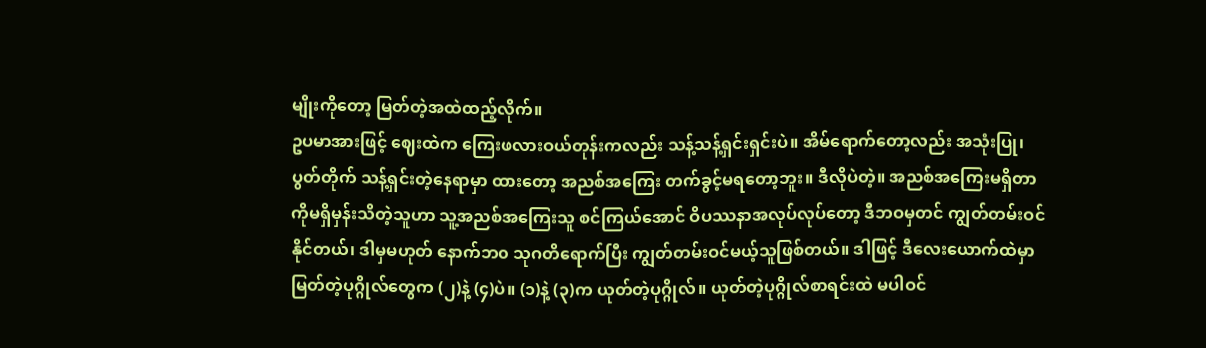မျိုးကိုတော့ မြတ်တဲ့အထဲထည့်လိုက်။
ဥပမာအားဖြင့် ဈေးထဲက ကြေးဖလားဝယ်တုန်းကလည်း သန့်သန့်ရှင်းရှင်းပဲ။ အိမ်ရောက်တော့လည်း အသုံးပြု၊ ပွတ်တိုက် သန့်ရှင်းတဲ့နေရာမှာ ထားတော့ အညစ်အကြေး တက်ခွင့်မရတော့ဘူး။ ဒီလိုပဲတဲ့။ အညစ်အကြေးမရှိတာကိုမရှိမှန်းသိတဲ့သူဟာ သူ့အညစ်အကြေးသူ စင်ကြယ်အောင် ဝိပဿနာအလုပ်လုပ်တော့ ဒီဘဝမှတင် ကျွတ်တမ်းဝင်နိုင်တယ်၊ ဒါမှမဟုတ် နောက်ဘ၀ သုဂတိရောက်ပြီး ကျွတ်တမ်းဝင်မယ့်သူဖြစ်တယ်။ ဒါဖြင့် ဒီလေးယောက်ထဲမှာ မြတ်တဲ့ပုဂ္ဂိုလ်တွေက (၂)နဲ့ (၄)ပဲ။ (၁)နဲ့ (၃)က ယုတ်တဲ့ပုဂ္ဂိုလ်။ ယုတ်တဲ့ပုဂ္ဂိုလ်စာရင်းထဲ မပါဝင်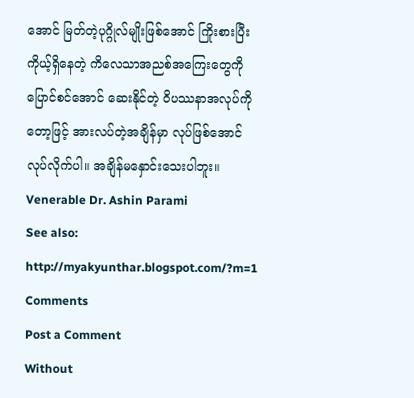အောင် မြတ်တဲ့ပုဂ္ဂိုလ်မျိုးဖြစ်အောင် ကြိုးစားပြီး ကိုယ့်ရှိနေတဲ့ ကိလေသာအညစ်အကြေးတွေကို ပြောင်စင်အောင် ဆေးနိုင်တဲ့ ဝိပဿနာအလုပ်ကိုတော့ဖြင့် အားလပ်တဲ့အချိန်မှာ လုပ်ဖြစ်အောင် လုပ်လိုက်ပါ။ အချိန်မနှောင်းသေးပါဘူး။
Venerable Dr. Ashin Parami
See also: http://myakyunthar.blogspot.com/?m=1
Comments
Post a Comment
Without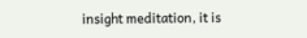insight meditation, it is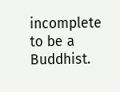incomplete to be a Buddhist.